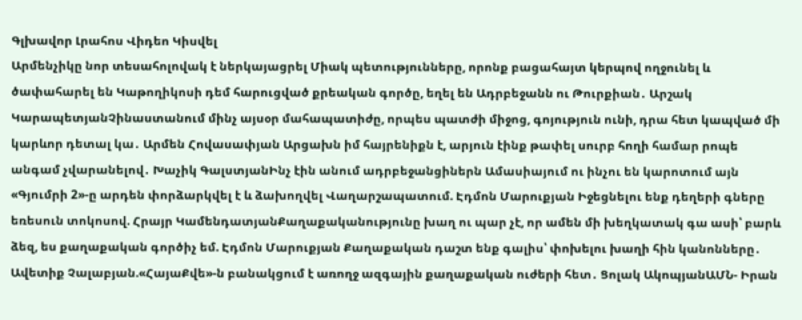Գլխավոր Լրահոս Վիդեո Կիսվել
Արմենչիկը նոր տեսահոլովակ է ներկայացրել Միակ պետությունները, որոնք բացահայտ կերպով ողջունել և ծափահարել են Կաթողիկոսի դեմ հարուցված քրեական գործը, եղել են Ադրբեջանն ու Թուրքիան․ Արշակ ԿարապետյանՉինաստանում մինչ այսօր մահապատիժը, որպես պատժի միջոց, գոյություն ունի, դրա հետ կապված մի կարևոր դետալ կա․ Արմեն Հովասափյան Արցախն իմ հայրենիքն է, արյուն էինք թափել սուրբ հողի համար րոպե անգամ չվարանելով․ Խաչիկ ԳալստյանԻնչ էին անում ադրբեջանցիներն Ամասիայում ու ինչու են կարոտում այն «Գյումրի 2»-ը արդեն փորձարկվել է և ձախողվել Վաղարշապատում. Էդմոն Մարուքյան Իջեցնելու ենք դեղերի գները եռեսուն տոկոսով. Հրայր ԿամենդատյանՔաղաքականությունը խաղ ու պար չէ, որ ամեն մի խեղկատակ գա ասի՝ բարև ձեզ, ես քաղաքական գործիչ եմ. Էդմոն Մարուքյան Քաղաքական դաշտ ենք գալիս՝ փոխելու խաղի հին կանոնները․ Ավետիք Չալաբյան.«ՀայաՔվե»-ն բանակցում է առողջ ազգային քաղաքական ուժերի հետ․ Ցոլակ ԱկոպյանԱՄՆ- Իրան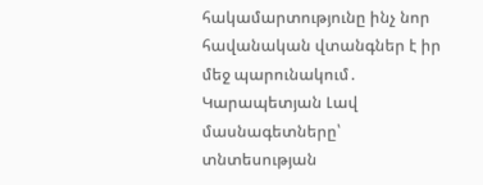հակամարտությունը ինչ նոր հավանական վտանգներ է իր մեջ պարունակում․ Կարապետյան Լավ մասնագետները՝ տնտեսության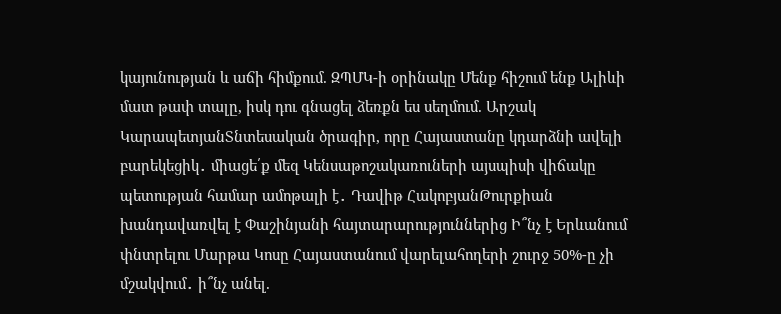կայունության և աճի հիմքում. ԶՊՄԿ-ի օրինակը Մենք հիշում ենք Ալիևի մատ թափ տալը, իսկ դու գնացել ձեռքն ես սեղմում. Արշակ ԿարապետյանՏնտեսական ծրագիր, որը Հայաստանը կդարձնի ավելի բարեկեցիկ․ միացե՛ք մեզ Կենսաթոշակառուների այսպիսի վիճակը պետության համար ամոթալի է․ Դավիթ ՀակոբյանԹուրքիան խանդավառվել է Փաշինյանի հայտարարություններից Ի՞նչ է Երևանում փնտրելու Մարթա Կոսը Հայաստանում վարելահողերի շուրջ 50%-ը չի մշակվում․ ի՞նչ անել.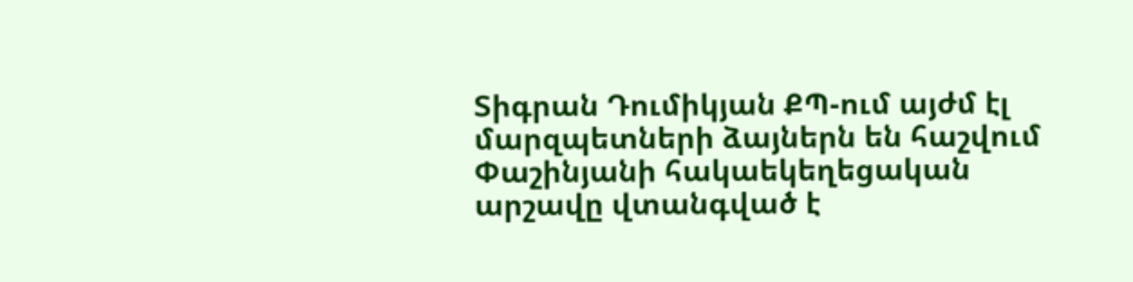Տիգրան Դումիկյան ՔՊ-ում այժմ էլ մարզպետների ձայներն են հաշվում Փաշինյանի հակաեկեղեցական արշավը վտանգված է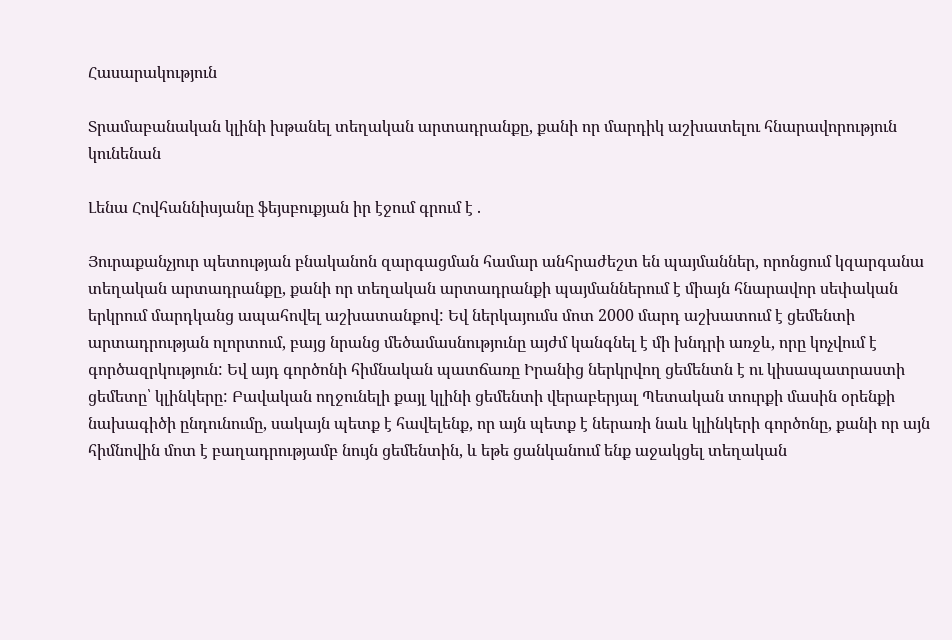Հասարակություն

Տրամաբանական կլինի խթանել տեղական արտադրանքը, քանի որ մարդիկ աշխատելու հնարավորություն կունենան

Լենա Հովհաննիսյանը ֆեյսբուքյան իր էջում գրում է .

Յուրաքանչյուր պետության բնականոն զարգացման համար անհրաժեշտ են պայմաններ, որոնցում կզարգանա տեղական արտադրանքը, քանի որ տեղական արտադրանքի պայմաններում է միայն հնարավոր սեփական երկրում մարդկանց ապահովել աշխատանքով: Եվ ներկայումս մոտ 2000 մարդ աշխատում է ցեմենտի արտադրության ոլորտում, բայց նրանց մեծամասնությունը այժմ կանգնել է մի խնդրի առջև, որը կոչվում է գործազրկություն: Եվ այդ գործոնի հիմնական պատճառը Իրանից ներկրվող ցեմենտն է ու կիսապատրաստի ցեմետը՝ կլինկերը: Բավական ողջունելի քայլ կլինի ցեմենտի վերաբերյալ Պետական տուրքի մասին օրենքի նախագիծի ընդունումը, սակայն պետք է հավելենք, որ այն պետք է ներառի նաև կլինկերի գործոնը, քանի որ այն հիմնովին մոտ է բաղադրությամբ նույն ցեմենտին, և եթե ցանկանում ենք աջակցել տեղական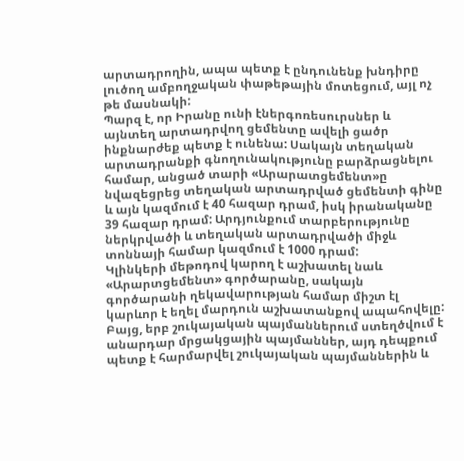արտադրողին, ապա պետք է ընդունենք խնդիրը լուծող ամբողջական փաթեթային մոտեցում, այլ ոչ թե մասնակի:
Պարզ է, որ Իրանը ունի էներգոռեսուրսներ և այնտեղ արտադրվող ցեմենտը ավելի ցածր ինքնարժեք պետք է ունենա: Սակայն տեղական արտադրանքի գնողունակությունը բարձրացնելու համար, անցած տարի «Արարատցեմենտ»ը նվազեցրեց տեղական արտադրված ցեմենտի գինը և այն կազմում է 40 հազար դրամ, իսկ իրանականը 39 հազար դրամ: Արդյունքում տարբերությունը ներկրվածի և տեղական արտադրվածի միջև տոննայի համար կազմում է 1000 դրամ:
Կլինկերի մեթոդով կարող է աշխատել նաև «Արարտցեմենտ» գործարանը, սակայն գործարանի ղեկավարության համար միշտ էլ կարևոր է եղել մարդուն աշխատանքով ապահովելը: Բայց, երբ շուկայական պայմաններում ստեղծվում է անարդար մրցակցային պայմաններ, այդ դեպքում պետք է հարմարվել շուկայական պայմաններին և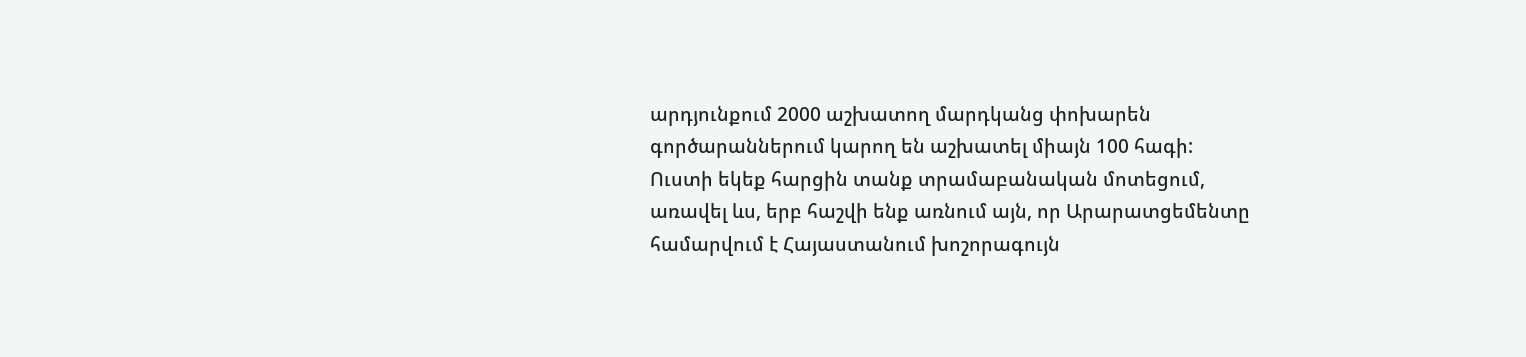արդյունքում 2000 աշխատող մարդկանց փոխարեն գործարաններում կարող են աշխատել միայն 100 հագի:
Ուստի եկեք հարցին տանք տրամաբանական մոտեցում, առավել ևս, երբ հաշվի ենք առնում այն, որ Արարատցեմենտը համարվում է Հայաստանում խոշորագույն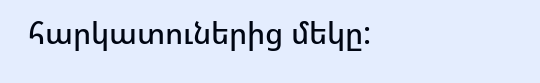հարկատուներից մեկը: